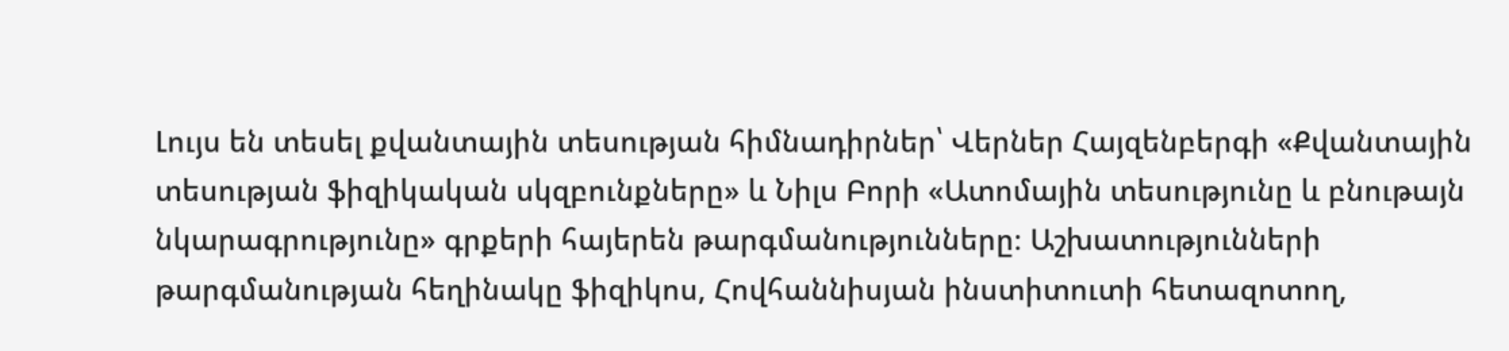Լույս են տեսել քվանտային տեսության հիմնադիրներ՝ Վերներ Հայզենբերգի «Քվանտային տեսության ֆիզիկական սկզբունքները» և Նիլս Բորի «Ատոմային տեսությունը և բնութայն նկարագրությունը» գրքերի հայերեն թարգմանությունները։ Աշխատությունների թարգմանության հեղինակը ֆիզիկոս, Հովհաննիսյան ինստիտուտի հետազոտող,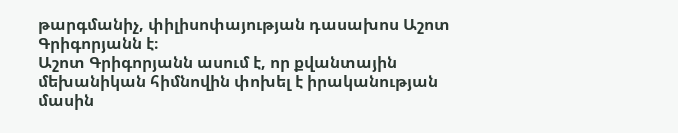թարգմանիչ, փիլիսոփայության դասախոս Աշոտ Գրիգորյանն է։
Աշոտ Գրիգորյանն ասում է, որ քվանտային մեխանիկան հիմնովին փոխել է իրականության մասին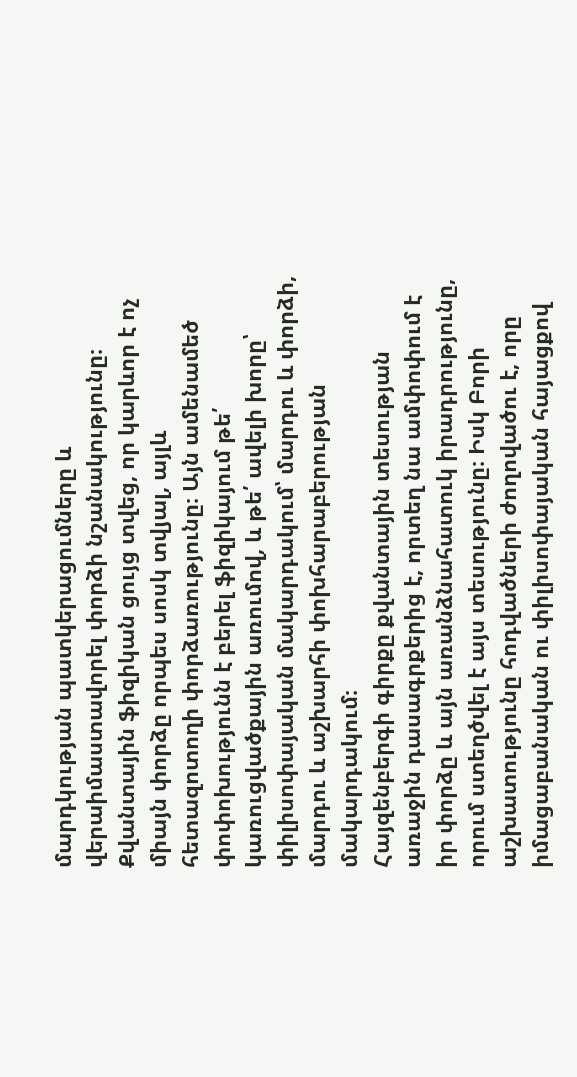մարդկության պատկերացումները և վերաիմաստավորել փորձի նշանակությունը։ Քվանտային ֆիզիկան ցույց տվեց, որ կարևոր է ոչ միայն փորձը որպես սոսկ տվյալ, այլև հետազոտողի փորձառությունը։ Այն ամենամեծ փոփոխությունն է բերել ֆիզիկայում թե՛ կառուցվածքային առումով, և թե՛ ավելի խորը՝ փիլիսոփայական մակարդակում՝ մարդու և փորձի, մարդու և աշխարհի փոխհարաբերության մակարդակում։
Հայզենբերգի գիրքը քվանտային տեսության առաջին դասագրքերից է, որտեղ նա ամփոփում է իր փորձը և այն առանձնահատուկ իրադրությունը, որում ստեղծվել է այս տեսությունը։ Իսկ Բորի աշխատությունը հոդվածների ժողովածու է, որը իմացաբանական ու փիլիսոփայական հայացքով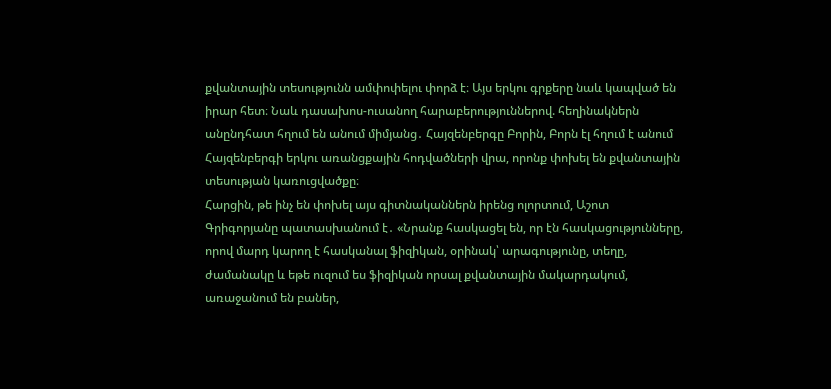քվանտային տեսությունն ամփոփելու փորձ է։ Այս երկու գրքերը նաև կապված են իրար հետ։ Նաև դասախոս-ուսանող հարաբերություններով. հեղինակներն անընդհատ հղում են անում միմյանց․ Հայզենբերգը Բորին, Բորն էլ հղում է անում Հայզենբերգի երկու առանցքային հոդվածների վրա, որոնք փոխել են քվանտային տեսության կառուցվածքը։
Հարցին, թե ինչ են փոխել այս գիտնականներն իրենց ոլորտում, Աշոտ Գրիգորյանը պատասխանում է․ «Նրանք հասկացել են, որ էն հասկացությունները, որով մարդ կարող է հասկանալ ֆիզիկան, օրինակ՝ արագությունը, տեղը, ժամանակը և եթե ուզում ես ֆիզիկան որսալ քվանտային մակարդակում, առաջանում են բաներ,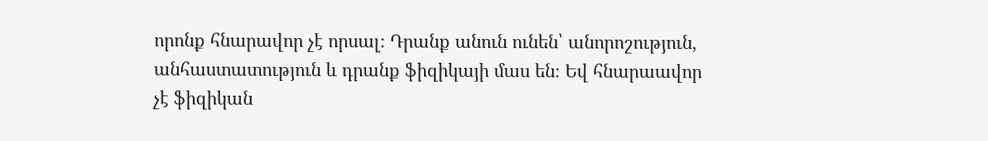որոնք հնարավոր չէ որսալ։ Դրանք անուն ունեն՝ անորոշություն, անհաստատություն և դրանք ֆիզիկայի մաս են։ Եվ հնարաավոր չէ ֆիզիկան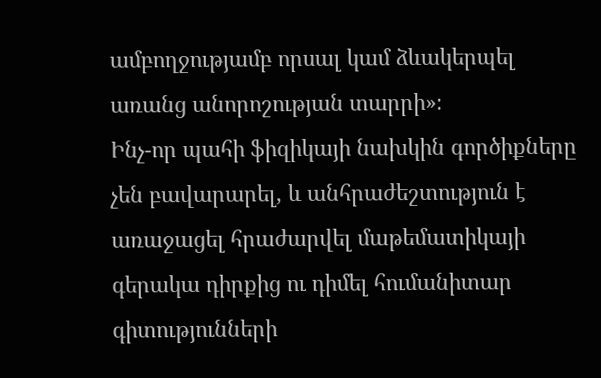ամբողջությամբ որսալ կամ ձևակերպել առանց անորոշության տարրի»։
Ինչ-որ պահի ֆիզիկայի նախկին գործիքները չեն բավարարել, և անհրաժեշտություն է առաջացել հրաժարվել մաթեմատիկայի գերակա դիրքից ու դիմել հումանիտար գիտությունների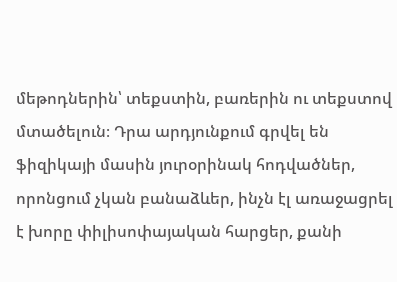մեթոդներին՝ տեքստին, բառերին ու տեքստով մտածելուն։ Դրա արդյունքում գրվել են ֆիզիկայի մասին յուրօրինակ հոդվածներ, որոնցում չկան բանաձևեր, ինչն էլ առաջացրել է խորը փիլիսոփայական հարցեր, քանի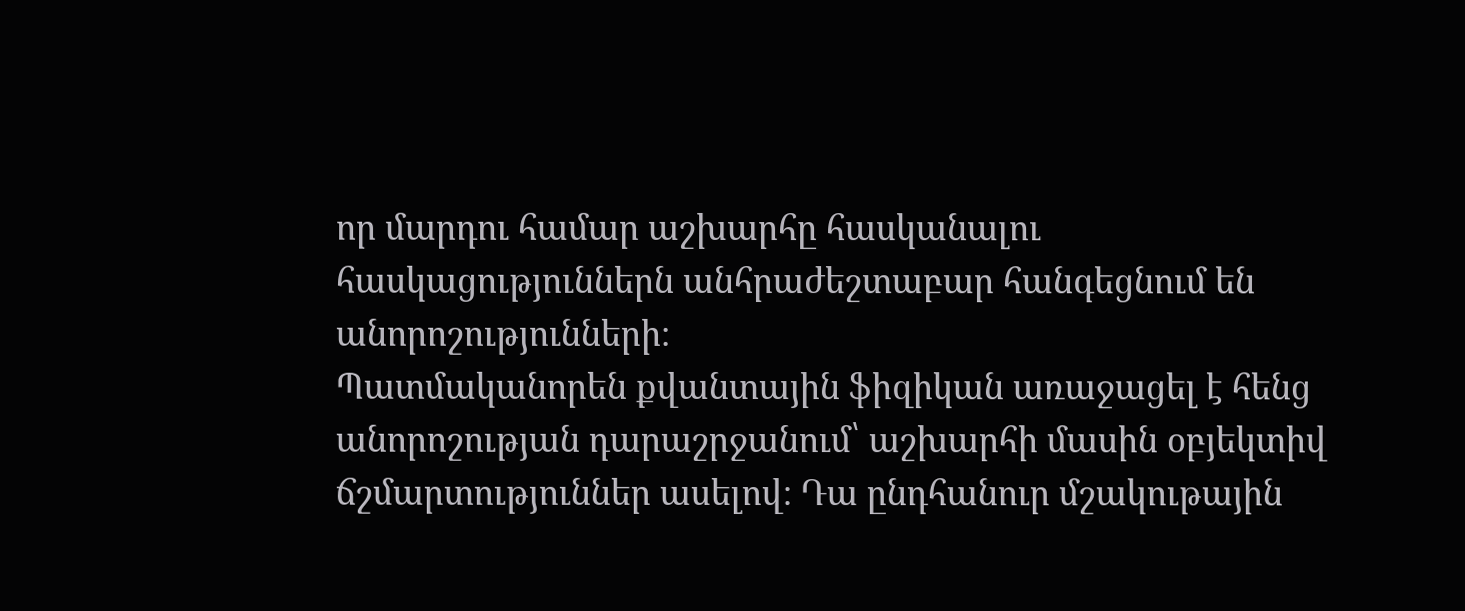որ մարդու համար աշխարհը հասկանալու հասկացություններն անհրաժեշտաբար հանգեցնում են անորոշությունների։
Պատմականորեն քվանտային ֆիզիկան առաջացել է հենց անորոշության դարաշրջանում՝ աշխարհի մասին օբյեկտիվ ճշմարտություններ ասելով։ Դա ընդհանուր մշակութային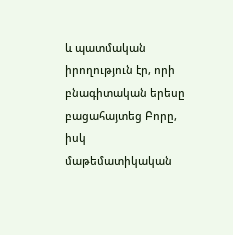և պատմական իրողություն էր, որի բնագիտական երեսը բացահայտեց Բորը, իսկ մաթեմատիկական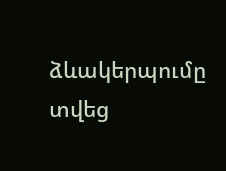ձևակերպումը տվեց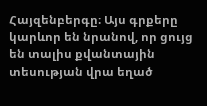Հայզենբերգը։ Այս գրքերը կարևոր են նրանով, որ ցույց են տալիս քվանտային տեսության վրա եղած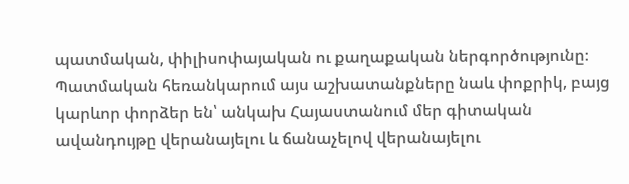պատմական, փիլիսոփայական ու քաղաքական ներգործությունը։ Պատմական հեռանկարում այս աշխատանքները նաև փոքրիկ, բայց կարևոր փորձեր են՝ անկախ Հայաստանում մեր գիտական ավանդույթը վերանայելու և ճանաչելով վերանայելու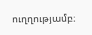ուղղությամբ։